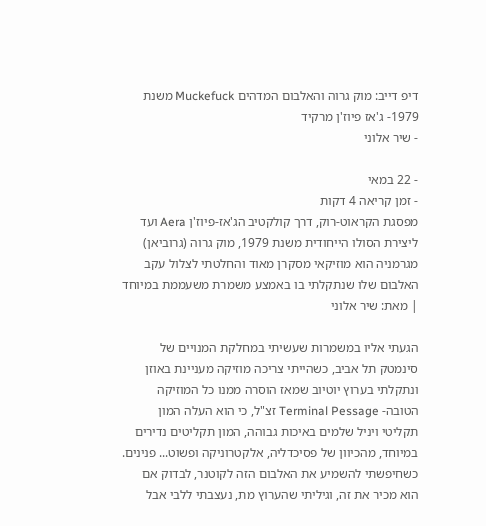דיפ דייב: מוק גרוה והאלבום המדהים Muckefuck משנת 1979- ג'אז פיוז'ן מרקיד
- שיר אלוני

- 22 במאי
- זמן קריאה 4 דקות
מפסגת הקראוט-רוק, דרך קולקטיב הג'אז-פיוז'ן Aera ועד ליצירת הסולו הייחודית משנת 1979, מוק גרוה (גרוביאן) מגרמניה הוא מוזיקאי מסקרן מאוד והחלטתי לצלול עקב האלבום שלו שנתקלתי בו באמצע משמרת משעממת במיוחד | מאת: שיר אלוני

הגעתי אליו במשמרות שעשיתי במחלקת המנויים של סינמטק תל אביב, כשהייתי צריכה מוזיקה מעניינת באוזן ונתקלתי בערוץ יוטיוב שמאז הוסרה ממנו כל המוזיקה הטובה- Terminal Pessage זצ"ל, כי הוא העלה המון תקליטי ויניל שלמים באיכות גבוהה, המון תקליטים נדירים במיוחד, מהכיוון של פסיכדליה, אלקטרוניקה ופשוט... פנינים.
כשחיפשתי להשמיע את האלבום הזה לקוטנר, לבדוק אם הוא מכיר את זה, וגיליתי שהערוץ מת, נעצבתי ללבי אבל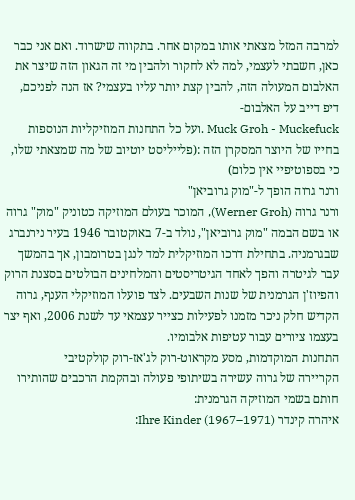למרבה המזל מצאתי אותו במקום אחר. בתקווה שישרוד. ואם אני כבר כאן, חשבתי לעצמי, למה לא לחקור ולהבין מי זה הגאון הזה שיצר את האלבום המעולה הזה, להבין קצת יותר עליו בעצמי? אז הנה לפניכם, דיפ דייב על האלבום-
Muck Groh - Muckefuck .ועל כל התחנות המוזיקליות הנוספות בחייו של היוצר המסקרן הזה :(פלייליסט יוטיוב של מה שמצאתי שלו, כי בספוטיפיי אין כלום)
ורנר גרוה הופך ל-"מוק גרוביאן"
ורנר גרוה (Werner Groh), המוכר בעולם המוזיקה כטוניק "מוק" גרוה או בשם הבמה "מוק גרוביאן", נולד ב-7 באוקטובר 1946 בעיר נירנברג שבגרמניה. בתחילת דרכו המוזיקלית למד לנגן בטרומבון, אך בהמשך עבר לגיטרה והפך לאחד הגיטריסטים והמלחינים הבולטים בסצנת הרוק והפיוז'ן הגרמנית של שנות השבעים. לצד פועלו המוזיקלי הענף, גרוה הקדיש חלק ניכר מזמנו לפעילות כצייר עצמאי עד לשנת 2006, ואף יצר בעצמו ציורים עבור עטיפות אלבומיו.
התחנות המוקדמות, מסע מקראוט-רוק לג'אז-רוק קולקטיבי
הקריירה של גרוה עשירה בשיתופי פעולה ובהקמת הרכבים שהותירו חותם בשמי המוזיקה הגרמנית:
איהרה קינדר Ihre Kinder (1967–1971):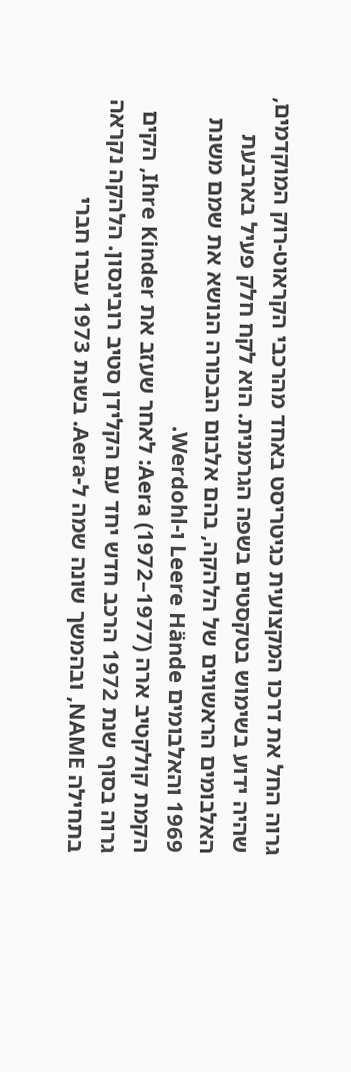גרוה החל את דרכו המקצועית כגיטריסט באחד מהרכבי הקראוט-רוק המוקדמים, שהיה ידוע בשימוש בטקסטים בשפה הגרמנית. הוא לקח חלק פעיל בארבעת האלבומים הראשונים של הלהקה, בהם אלבום הבכורה הנושא את שמם משנת 1969 והאלבומים Leere Hände ו-Werdohl.
הקמת קולקטיב ארה Aera (1972–1977): לאחר שעזב את Ihre Kinder, הקים גרוה בסוף שנת 1972 הרכב חדש יחד עם הקלידן סטיב רובינסון. הלהקה נקראה בתחילה NAME, ובהמשך שונה שמה ל-Aera. בשנת 1973 עברו חברי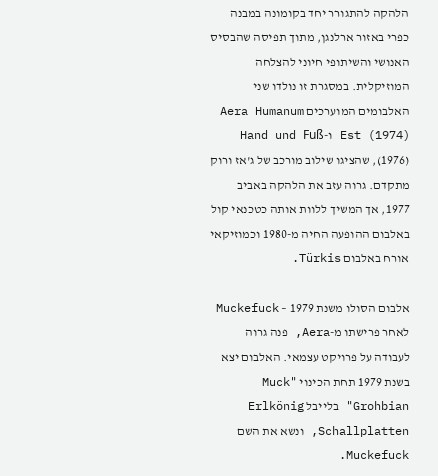הלהקה להתגורר יחד בקומונה במבנה כפרי באזור ארלנגן, מתוך תפיסה שהבסיס האנושי והשיתופי חיוני להצלחה המוזיקלית. במסגרת זו נולדו שני האלבומים המוערכים Aera Humanum Est (1974) ו-Hand und Fuß (1976), שהציגו שילוב מורכב של ג'אז ורוק מתקדם. גרוה עזב את הלהקה באביב 1977, אך המשיך ללוות אותה כטכנאי קול באלבום ההופעה החיה מ-1980 וכמוזיקאי אורח באלבום Türkis.

אלבום הסולו משנת 1979 – Muckefuck
לאחר פרישתו מ-Aera, פנה גרוה לעבודה על פרויקט עצמאי. האלבום יצא בשנת 1979 תחת הכינוי "Muck Grohbian" בלייבל Erlkönig Schallplatten, ונשא את השם Muckefuck.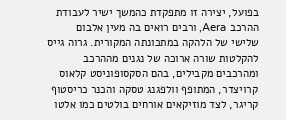בפועל, יצירה זו מתפקדת כהמשך ישיר לעבודת ההרכב Aera, ורבים רואים בה מעין אלבום שלישי של הלהקה במתכונתה המקורית. גרוה גייס להקלטות שורה ארוכה של נגנים מההרכב ומהרכבים מקבילים, בהם הסקסופוניסט קלאוס קרויצדר, המתופף וולפגנג טסקה והכנר כריסטוף קריגר, לצד מוזיקאים אורחים בולטים כמו אלטו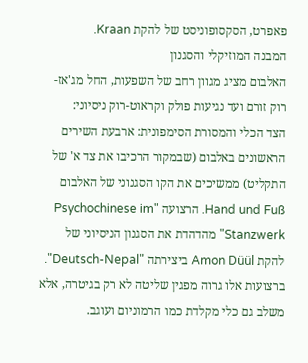פאפרט, הסקסופוניסט של להקת Kraan.
המבנה המוזיקלי והסגנון
האלבום מציג מגוון רחב של השפעות, החל מג'אז-רוק זורם ועד נגיעות פולק וקראוט-רוק ניסיוני:
הצד הכלי והמסורת הסימפונית: ארבעת השירים הראשונים באלבום (שבמקור הרכיבו את צד א' של התקליט) ממשיכים את הקו הסגנוני של האלבום Hand und Fuß. הרצועה "Psychochinese im Stanzwerk" מהדהדת את הסגנון הניסיוני של להקת Amon Düül ביצירתה "Deutsch-Nepal". ברצועות אלו גרוה מפגין שליטה לא רק בגיטרה, אלא משלב גם כלי מקלדת כמו הרמוניום ועוגב.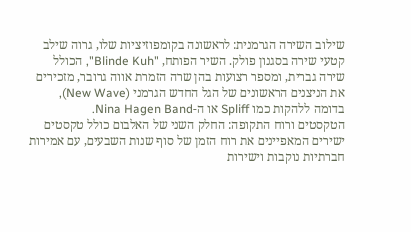שילוב השירה הגרמנית: לראשונה בקומפוזיציות שלו, גרוה שילב קטעי שירה בסגנון פולק. השיר הפותח, "Blinde Kuh", הכולל שירה גברית, ומספר רצועות בהן שרה הזמרת אווה גרובר, מזכירים את הניצנים הראשונים של הגל החדש הגרמני (New Wave), בדומה ללהקות כמו Spliff או ה-Nina Hagen Band.
הטקסטים ורוח התקופה: החלק השני של האלבום כולל טקסטים ישירים המאפיינים את רוח הזמן של סוף שנות השבעים, עם אמירות חברתיות נוקבות וישירות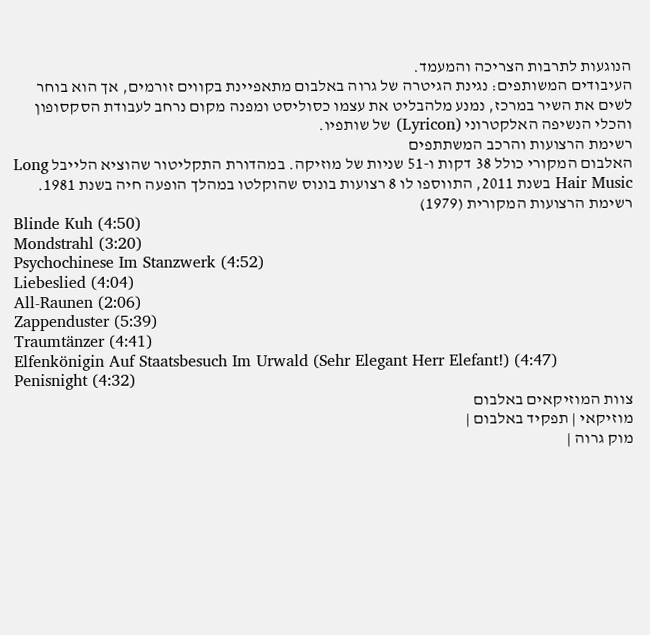הנוגעות לתרבות הצריכה והמעמד.
העיבודים המשותפים: נגינת הגיטרה של גרוה באלבום מתאפיינת בקווים זורמים, אך הוא בוחר לשים את השיר במרכז, נמנע מלהבליט את עצמו כסוליסט ומפנה מקום נרחב לעבודת הסקסופון והכלי הנשיפה האלקטרוני (Lyricon) של שותפיו.
רשימת הרצועות והרכב המשתתפים
האלבום המקורי כולל 38 דקות ו-51 שניות של מוזיקה. במהדורת התקליטור שהוציא הלייבל Long Hair Music בשנת 2011, התווספו לו 8 רצועות בונוס שהוקלטו במהלך הופעה חיה בשנת 1981.
רשימת הרצועות המקורית (1979)
Blinde Kuh (4:50)
Mondstrahl (3:20)
Psychochinese Im Stanzwerk (4:52)
Liebeslied (4:04)
All-Raunen (2:06)
Zappenduster (5:39)
Traumtänzer (4:41)
Elfenkönigin Auf Staatsbesuch Im Urwald (Sehr Elegant Herr Elefant!) (4:47)
Penisnight (4:32)
צוות המוזיקאים באלבום
מוזיקאי | תפקיד באלבום |
מוק גרוה |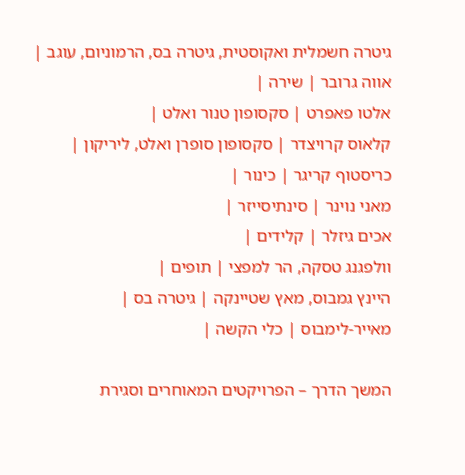גיטרה חשמלית ואקוסטית, גיטרה בס, הרמוניום, עוגב |
אווה גרובר | שירה |
אלטו פאפרט | סקסופון טנור ואלט |
קלאוס קרויצדר | סקסופון סופרן ואלט, ליריקון |
כריסטוף קריגר | כינור |
מאני נוינר | סינתיסייזר |
אכים גיזלר | קלידים |
וולפגנג טסקה, הר למפצי | תופים |
היינץ גמבוס, מאץ שטיינקה | גיטרה בס |
מאייר-לימבוס | כלי הקשה |

המשך הדרך – הפרויקטים המאוחרים וסגירת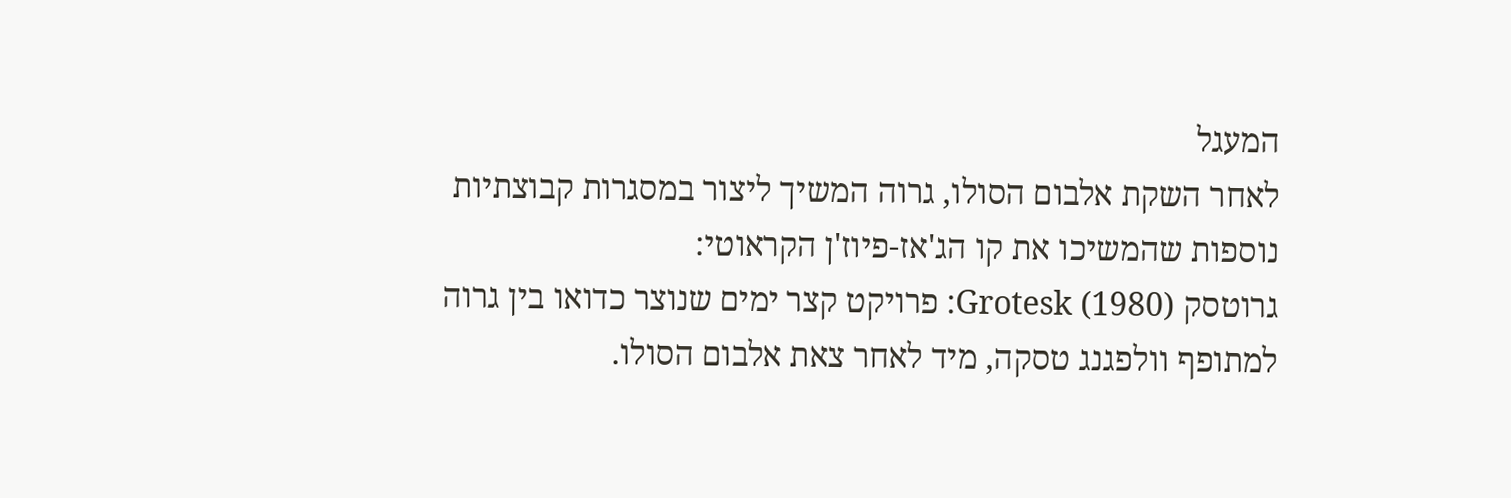המעגל
לאחר השקת אלבום הסולו, גרוה המשיך ליצור במסגרות קבוצתיות נוספות שהמשיכו את קו הג'אז-פיוז'ן הקראוטי:
גרוטסק Grotesk (1980): פרויקט קצר ימים שנוצר כדואו בין גרוה למתופף וולפגנג טסקה, מיד לאחר צאת אלבום הסולו.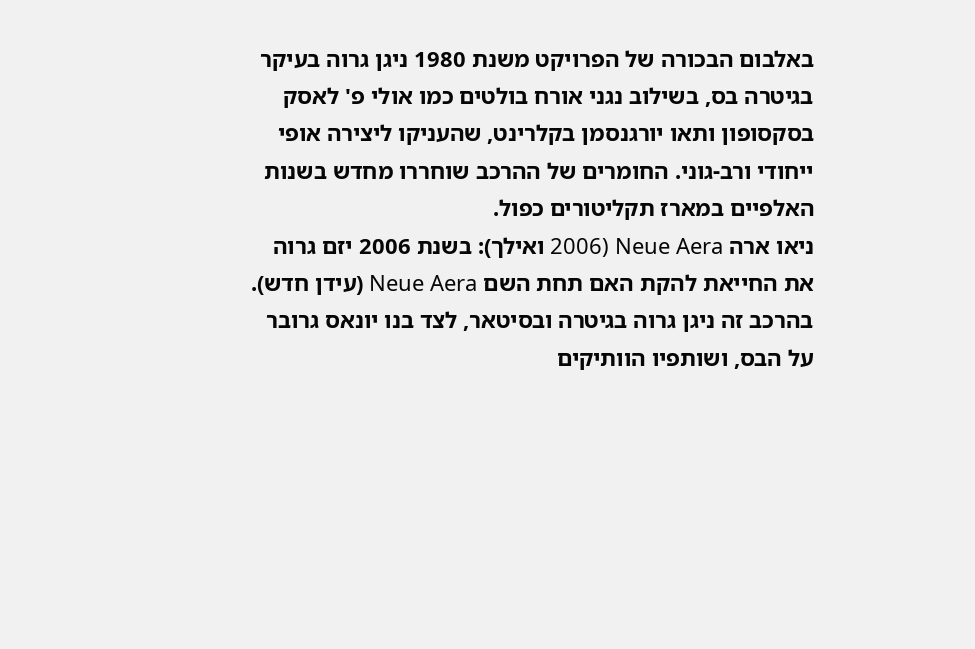באלבום הבכורה של הפרויקט משנת 1980 ניגן גרוה בעיקר בגיטרה בס, בשילוב נגני אורח בולטים כמו אולי פ' לאסק בסקסופון ותאו יורגנסמן בקלרינט, שהעניקו ליצירה אופי ייחודי ורב-גוני. החומרים של ההרכב שוחררו מחדש בשנות האלפיים במארז תקליטורים כפול.
ניאו ארה Neue Aera (2006 ואילך): בשנת 2006 יזם גרוה את החייאת להקת האם תחת השם Neue Aera (עידן חדש). בהרכב זה ניגן גרוה בגיטרה ובסיטאר, לצד בנו יונאס גרובר על הבס, ושותפיו הוותיקים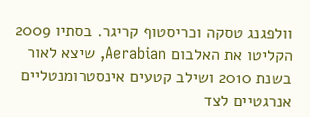וולפגנג טסקה וכריסטוף קריגר. בסתיו 2009 הקליטו את האלבום Aerabian, שיצא לאור בשנת 2010 ושילב קטעים אינסטרומנטליים אנרגטיים לצד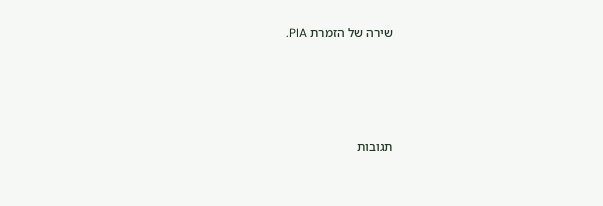שירה של הזמרת PIA.




תגובות